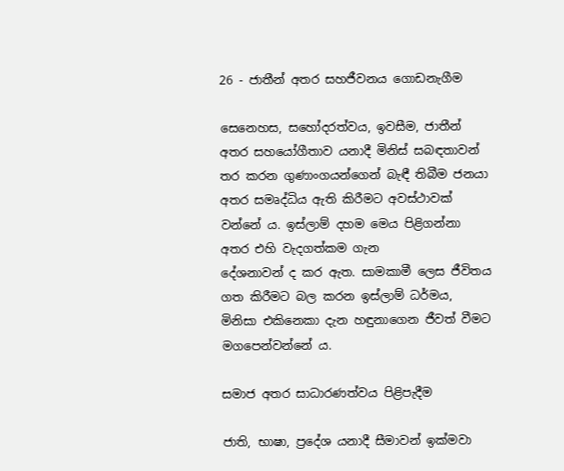26 - ජාතීන් අතර සහජීවනය ගොඩනැගීම

සෙනෙහස, සහෝදරත්වය, ඉවසීම, ජාතීන් අතර සහයෝගීතාව යනාදී මිනිස් සබඳතාවන් තර කරන ගුණාංගයන්ගෙන් බැඳී තිබීම ජනයා අතර සමෘද්ධිය ඇති කිරීමට අවස්ථාවක් වන්නේ ය. ඉස්ලාම් දහම මෙය පිළිගන්නා අතර එහි වැදගත්කම ගැන
දේශනාවන් ද කර ඇත. සාමකාමී ලෙස ජීවිතය ගත කිරීමට බල කරන ඉස්ලාම් ධර්මය, මිනිසා එකිනෙකා දැන හඳුනාගෙන ජීවත් වීමට මගපෙන්වන්නේ ය.

සමාජ අතර සාධාරණත්වය පිළිපැදීම

ජාති, භාෂා, ප්‍රදේශ යනාදී සීමාවන් ඉක්මවා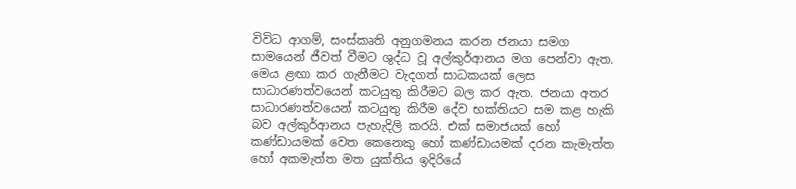විවිධ ආගම්, සංස්කෘති අනුගමනය කරන ජනයා සමග සාමයෙන් ජීවත් වීමට ශුද්ධ වූ අල්කුර්ආනය මග පෙන්වා ඇත. මෙය ළඟා කර ගැනීමට වැදගත් සාධකයක් ලෙස සාධාරණත්වයෙන් කටයුතු කිරීමට බල කර ඇත. ජනයා අතර සාධාරණත්වයෙන් කටයුතු කිරීම දේව භක්තියට සම කළ හැකි බව අල්කුර්ආනය පැහැදිලි කරයි. එක් සමාජයක් හෝ කණ්ඩායමක් වෙත කෙනෙකු හෝ කණ්ඩායමක් දරන කැමැත්ත හෝ අකමැත්ත මත යුක්තිය ඉදිරියේ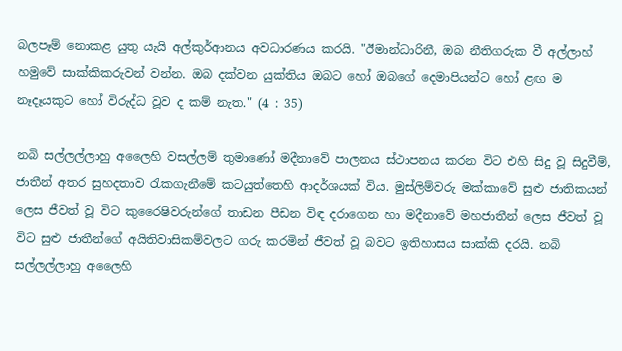බලපෑම් නොකළ යුතු යැයි අල්කුර්ආනය අවධාරණය කරයි. "ඊමාන්ධාරිනී, ඔබ නීතිගරුක වී අල්ලාහ් හමුවේ සාක්කිකරුවන් වන්න. ඔබ දක්වන යුක්තිය ඔබට හෝ ඔබගේ දෙමාපියන්ට හෝ ළඟ ම නෑදෑයකුට හෝ විරුද්ධ වූව ද කම් නැත." (4 : 35)

නබි සල්ලල්ලාහු අලෛහි වසල්ලම් තුමාණෝ මදීනාවේ පාලනය ස්ථාපනය කරන විට එහි සිදු වූ සිදුවීම්, ජාතීන් අතර සුහදතාව රැකගැනීමේ කටයුත්තෙහි ආදර්ශයක් විය. මුස්ලිම්වරු මක්කාවේ සුළු ජාතිකයන් ලෙස ජීවත් වූ විට කුරෛෂිවරුන්ගේ තාඩන පීඩන විඳ දරාගෙන හා මදීනාවේ මහජාතීන් ලෙස ජීවත් වූ විට සුළු ජාතීන්ගේ අයිතිවාසිකම්වලට ගරු කරමින් ජීවත් වූ බවට ඉතිහාසය සාක්කි දරයි. නබි සල්ලල්ලාහු අලෛහි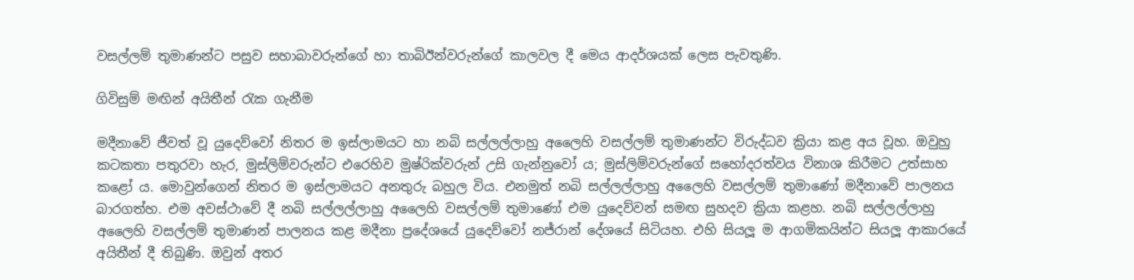වසල්ලම් තුමාණන්ට පසුව සහාබාවරුන්ගේ හා තාබිඊන්වරුන්ගේ කාලවල දී මෙය ආදර්ශයක් ලෙස පැවතුණි.

ගිවිසුම් මඟින් අයිතීන් රැක ගැනීම

මදීනාවේ ජීවත් වූ යුදෙව්වෝ නිතර ම ඉස්ලාමයට හා නබි සල්ලල්ලාහු අලෛහි වසල්ලම් තුමාණන්ට විරුද්ධව ක්‍රියා කළ අය වූහ. ඔවුහු කටකතා පතුරවා හැර, මුස්ලිම්වරුන්ට එරෙහිව මුෂ්රික්වරුන් උසි ගැන්නුවෝ ය; මුස්ලිම්වරුන්ගේ සහෝදරත්වය විනාශ කිරීමට උත්සාහ කළෝ ය. මොවුන්ගෙන් නිතර ම ඉස්ලාමයට අනතුරු බහුල විය. එනමුත් නබි සල්ලල්ලාහු අලෛහි වසල්ලම් තුමාණෝ මදීනාවේ පාලනය බාරගත්හ. එම අවස්ථාවේ දී නබි සල්ලල්ලාහු අලෛහි වසල්ලම් තුමාණෝ එම යුදෙව්වන් සමඟ සුහදව ක්‍රියා කළහ. නබි සල්ලල්ලාහු අලෛහි වසල්ලම් තුමාණන් පාලනය කළ මදීනා ප්‍රදේශයේ යුදෙව්වෝ නජ්රාන් දේශයේ සිටියහ. එහි සියලූ ම ආගමිකයින්ට සියලූ ආකාරයේ අයිතීන් දී තිබුණි. ඔවුන් අතර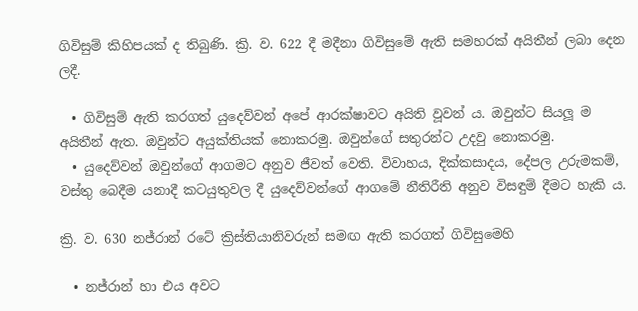ගිවිසුම් කිහිපයක් ද තිබුණි. ක්‍රි. ව. 622 දී මදීනා ගිවිසුමේ ඇති සමහරක් අයිතීන් ලබා දෙන ලදී.

  • ගිවිසුම් ඇති කරගත් යුදෙව්වන් අපේ ආරක්ෂාවට අයිති වූවන් ය. ඔවුන්ට සියලූ ම අයිතීන් ඇත. ඔවුන්ට අයුක්තියක් නොකරමු. ඔවුන්ගේ සතුරන්ට උදවු නොකරමු.
  • යුදෙව්වන් ඔවුන්ගේ ආගමට අනුව ජීවත් වෙති. විවාහය, දික්කසාදය, දේපල උරුමකම්, වස්තු බෙදීම යනාදී කටයුතුවල දී යුදෙව්වන්ගේ ආගමේ නීතිරීති අනුව විසඳුම් දීමට හැකි ය.

ක්‍රි. ව. 630 නජ්රාන් රටේ ක්‍රිස්තියානිවරුන් සමඟ ඇති කරගත් ගිවිසුමෙහි

  • නජ්රාන් හා එය අවට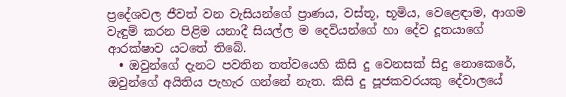ප්‍රදේශවල ජීවත් වන වැසියන්ගේ ප්‍රාණය, වස්තූ, භූමිය, වෙළෙඳාම, ආගම වැඳුම් කරන පිළිම යනාදී සියල්ල ම දෙවියන්ගේ හා දේව දූතයාගේ ආරක්ෂාව යටතේ තිබේ.
  • ඔවුන්ගේ දැනට පවතින තත්වයෙහි කිසි දු වෙනසක් සිදු නොකෙරේ, ඔවුන්ගේ අයිතිය පැහැර ගන්නේ නැත. කිසි දු පූජකවරයකු දේවාලයේ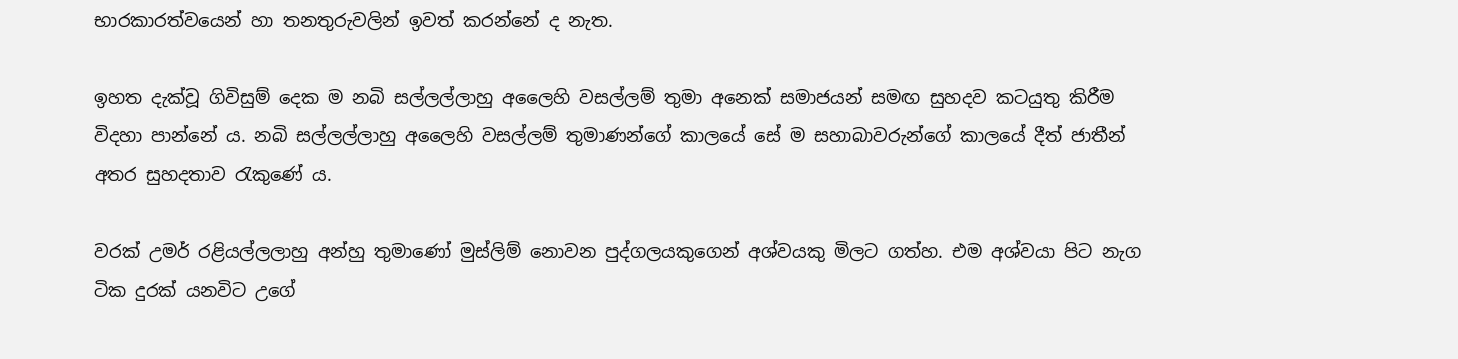භාරකාරත්වයෙන් හා තනතුරුවලින් ඉවත් කරන්නේ ද නැත.

ඉහත දැක්වූ ගිවිසුම් දෙක ම නබි සල්ලල්ලාහු අලෛහි වසල්ලම් තුමා අනෙක් සමාජයන් සමඟ සුහදව කටයුතු කිරීම විදහා පාන්නේ ය. නබි සල්ලල්ලාහු අලෛහි වසල්ලම් තුමාණන්ගේ කාලයේ සේ ම සහාබාවරුන්ගේ කාලයේ දීත් ජාතීන් අතර සුහදතාව රැකුණේ ය.

වරක් උමර් රළියල්ලලාහු අන්හු තුමාණෝ මුස්ලිම් නොවන පුද්ගලයකුගෙන් අශ්වයකු මිලට ගත්හ. එම අශ්වයා පිට නැග ටික දුරක් යනවිට උගේ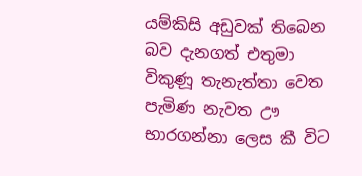යම්කිසි අඩුවක් තිබෙන බව දැනගත් එතුමා විකුණූ තැනැත්තා වෙත පැමිණ නැවත ඌ භාරගන්නා ලෙස කී විට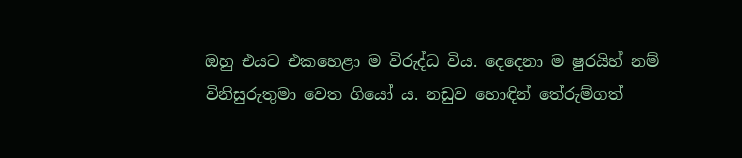ඔහු එයට එකහෙළා ම විරුද්ධ විය. දෙදෙනා ම ෂුරයිහ් නම් විනිසුරුතුමා වෙත ගියෝ ය. නඩුව හොඳින් තේරුම්ගත්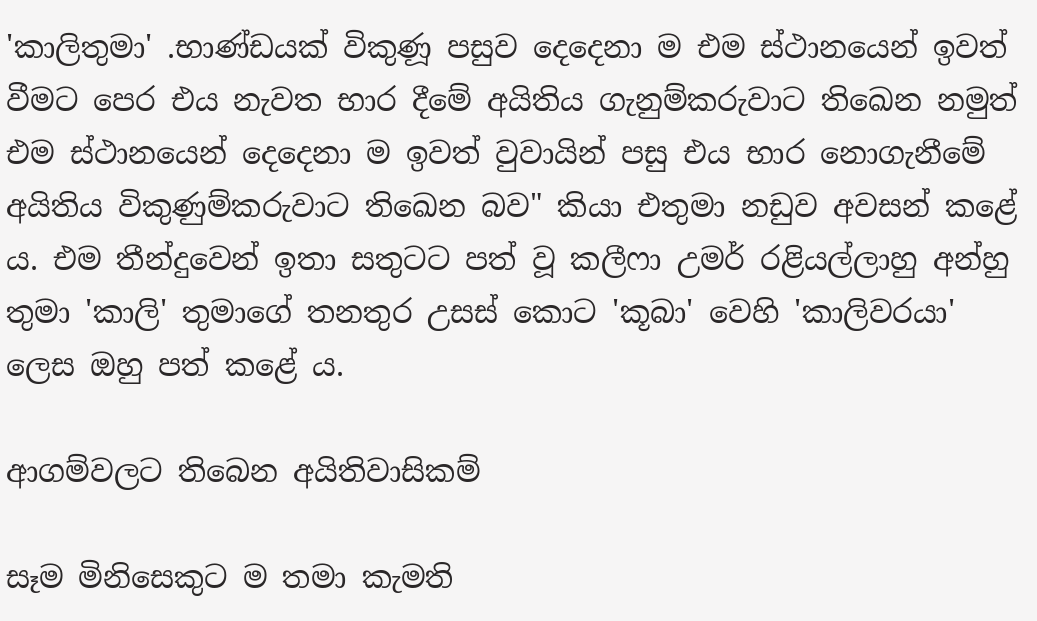'කාලිතුමා' .භාණ්ඩයක් විකුණූ පසුව දෙදෙනා ම එම ස්ථානයෙන් ඉවත් වීමට පෙර එය නැවත භාර දීමේ අයිතිය ගැනුම්කරුවාට තිඛෙන නමුත් එම ස්ථානයෙන් දෙදෙනා ම ඉවත් වුවායින් පසු එය භාර නොගැනීමේ අයිතිය විකුණුම්කරුවාට තිඛෙන බව" කියා එතුමා නඩුව අවසන් කළේ ය. එම තීන්දුවෙන් ඉතා සතුටට පත් වූ කලීෆා උමර් රළියල්ලාහු අන්හු තුමා 'කාලි' තුමාගේ තනතුර උසස් කොට 'කූබා' වෙහි 'කාලිවරයා' ලෙස ඔහු පත් කළේ ය.

ආගම්වලට තිබෙන අයිතිවාසිකම්

සෑම මිනිසෙකුට ම තමා කැමති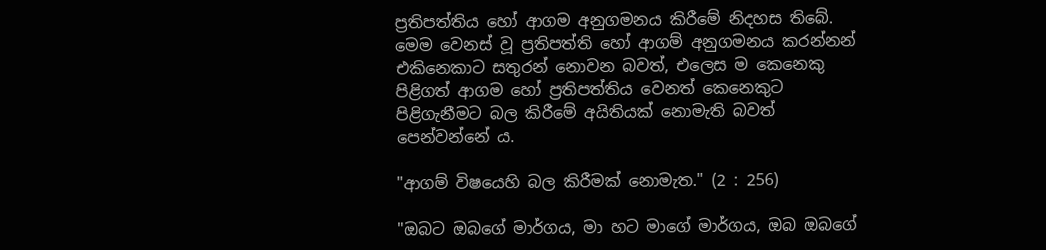ප්‍රතිපත්තිය හෝ ආගම අනුගමනය කිරීමේ නිදහස තිබේ. මෙම වෙනස් වූ ප්‍රතිපත්ති හෝ ආගම් අනුගමනය කරන්නන් එකිනෙකාට සතුරන් නොවන බවත්, එලෙස ම කෙනෙකු පිළිගත් ආගම හෝ ප්‍රතිපත්තිය වෙනත් කෙනෙකුට පිළිගැනීමට බල කිරීමේ අයිතියක් නොමැති බවත් පෙන්වන්නේ ය.

"ආගම් විෂයෙහි බල කිරීමක් නොමැත." (2 : 256)

"ඔබට ඔබගේ මාර්ගය, මා හට මාගේ මාර්ගය, ඔබ ඔබගේ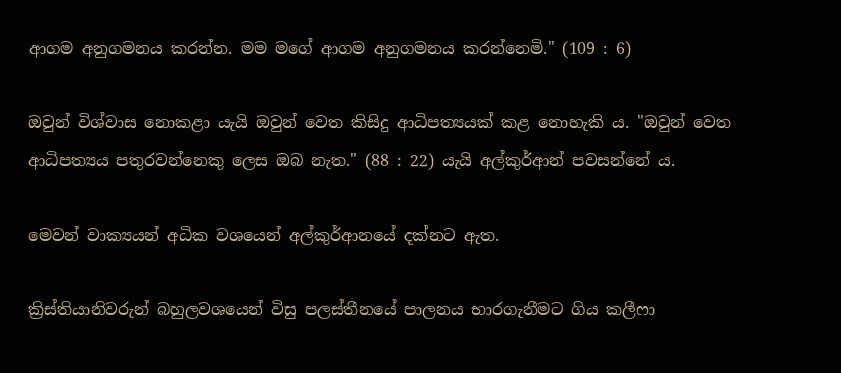ආගම අනුගමනය කරන්න. මම මගේ ආගම අනුගමනය කරන්නෙමි." (109 : 6)

ඔවුන් විශ්වාස නොකළා යැයි ඔවුන් වෙත කිසිදු ආධිපත්‍යයක් කළ නොහැකි ය. "ඔවුන් වෙත ආධිපත්‍යය පතුරවන්නෙකු ලෙස ඔබ නැත." (88 : 22) යැයි අල්කුර්ආන් පවසන්නේ ය.

මෙවන් වාක්‍යයන් අධික වශයෙන් අල්කුර්ආනයේ දක්නට ඇත.

ක්‍රිස්තියානිවරුන් බහුලවශයෙන් විසු පලස්තීනයේ පාලනය භාරගැනීමට ගිය කලීෆා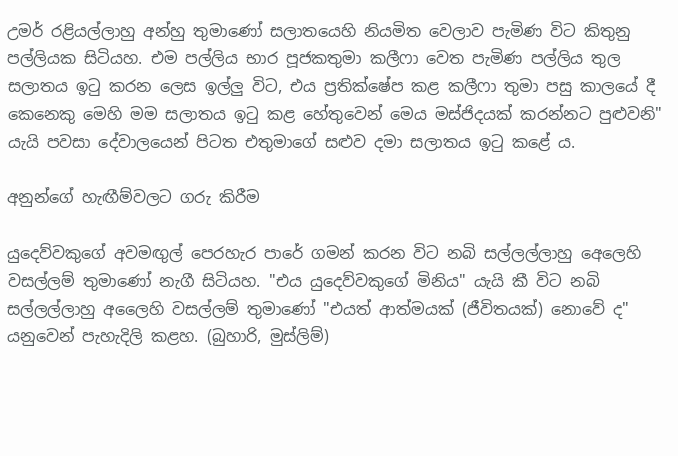උමර් රළියල්ලාහු අන්හු තුමාණෝ සලාතයෙහි නියමිත වෙලාව පැමිණ විට කිතුනු පල්ලියක සිටියහ. එම පල්ලිය භාර පූජකතුමා කලීෆා වෙත පැමිණ පල්ලිය තුල සලාතය ඉටු කරන ලෙස ඉල්ලු විට, එය ප්‍රතික්ෂේප කළ කලීෆා තුමා පසු කාලයේ දී කෙනෙකු මෙහි මම සලාතය ඉටු කළ හේතුවෙන් මෙය මස්ජිදයක් කරන්නට පුළුවනි" යැයි පවසා දේවාලයෙන් පිටත එතුමාගේ සළුව දමා සලාතය ඉටු කළේ ය.

අනුන්ගේ හැඟීම්වලට ගරු කිරීම

යුදෙව්වකුගේ අවමඟුල් පෙරහැර පාරේ ගමන් කරන විට නබි සල්ලල්ලාහු අෙලෙහි වසල්ලම් තුමාණෝ නැගී සිටියහ. "එය යුදෙව්වකුගේ මිනිය" යැයි කී විට නබි සල්ලල්ලාහු අලෛහි වසල්ලම් තුමාණෝ "එයත් ආත්මයක් (ජීවිතයක්) නොවේ ද" යනුවෙන් පැහැදිලි කළහ. (බුහාරි, මුස්ලිම්)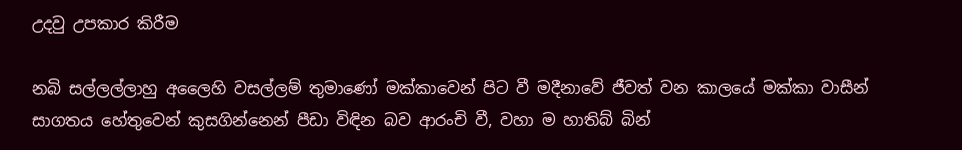උදවු උපකාර කිරීම

නබි සල්ලල්ලාහු අලෛහි වසල්ලම් තුමාණෝ මක්කාවෙන් පිට වී මදීනාවේ ජීවත් වන කාලයේ මක්කා වාසීන් සාගතය හේතුවෙන් කුසගින්නෙන් පීඩා විඳින බව ආරංචි වී, වහා ම හාතිබ් බින්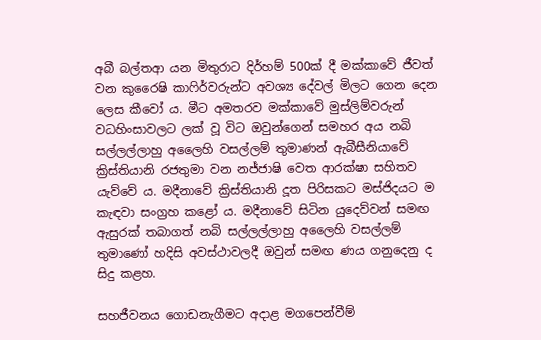අබී බල්තආ යන මිතුරාට දිර්හම් 500ක් දී මක්කාවේ ජීවත් වන කුරෛෂි කාෆිර්වරුන්ට අවශ්‍ය දේවල් මිලට ගෙන දෙන ලෙස කීවෝ ය. මීට අමතරව මක්කාවේ මුස්ලිම්වරුන් වධහිංසාවලට ලක් වූ විට ඔවුන්ගෙන් සමහර අය නබි සල්ලල්ලාහු අලෛහි වසල්ලම් තුමාණන් ඇබීසීනියාවේ ක්‍රිස්තියානි රජතුමා වන නජ්ජාෂි වෙත ආරක්ෂා සහිතව යැව්වේ ය. මදීනාවේ ක්‍රිස්තියානි දූත පිරිසකට මස්ජිදයට ම කැඳවා සංග්‍රහ කළෝ ය. මදීනාවේ සිටින යුදෙව්වන් සමඟ ඇසුරක් තබාගත් නබි සල්ලල්ලාහු අලෛහි වසල්ලම් තුමාණෝ හදිසි අවස්ථාවලදී ඔවුන් සමඟ ණය ගනුදෙනු ද සිදු කළහ.

සහජීවනය ගොඩනැගීමට අදාළ මගපෙන්වීම්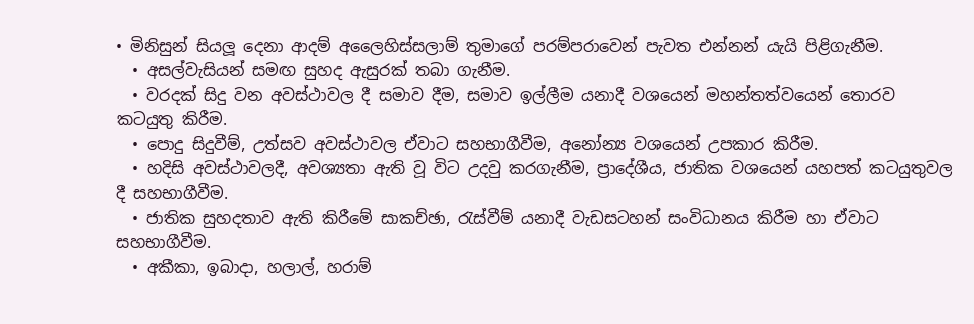• මිනිසුන් සියලූ දෙනා ආදම් අලෛහිස්සලාම් තුමාගේ පරම්පරාවෙන් පැවත එන්නන් යැයි පිළිගැනීම.
  • අසල්වැසියන් සමඟ සුහද ඇසුරක් තබා ගැනීම.
  • වරදක් සිදු වන අවස්ථාවල දී සමාව දීම, සමාව ඉල්ලීම යනාදී වශයෙන් මහන්තත්වයෙන් තොරව කටයුතු කිරීම.
  • පොදු සිදුවීම්, උත්සව අවස්ථාවල ඒවාට සහභාගීවීම, අනෝන්‍ය වශයෙන් උපකාර කිරීම.
  • හදිසි අවස්ථාවලදී, අවශ්‍යතා ඇති වූ විට උදවු කරගැනීම, ප්‍රාදේශීය, ජාතික වශයෙන් යහපත් කටයුතුවල දී සහභාගීවීම.
  • ජාතික සුහදතාව ඇති කිරීමේ සාකච්ඡා, රැස්වීම් යනාදී වැඩසටහන් සංවිධානය කිරීම හා ඒවාට සහභාගීවීම.
  • අකීකා, ඉබාදා, හලාල්, හරාම්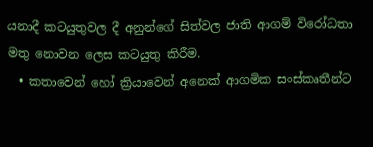යනාදී කටයුතුවල දී අනුන්ගේ සිත්වල ජාති ආගම් විරෝධතා මතු නොවන ලෙස කටයුතු කිරීම.
  • කතාවෙන් හෝ ක්‍රියාවෙන් අනෙක් ආගමික සංස්කෘතීන්ට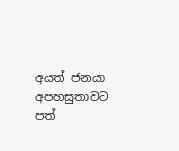අයත් ජනයා අපහසුතාවට පත්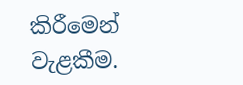කිරීමෙන් වැළකීම.